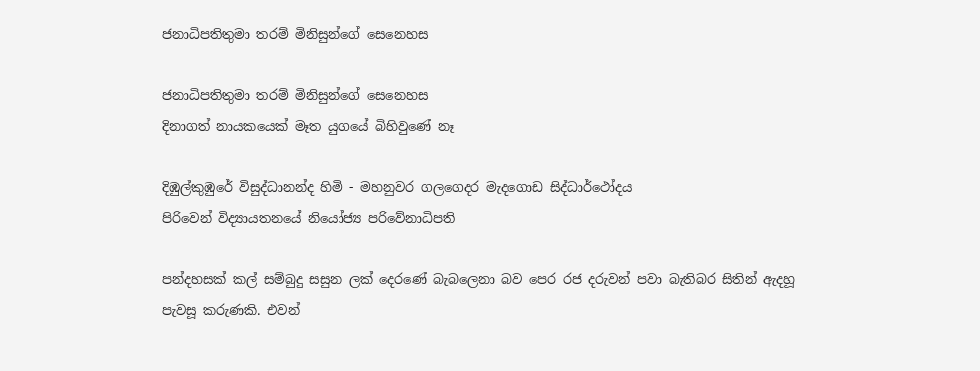ජනාධිපතිතුමා තරම් මිනිසුන්ගේ සෙනෙහස

ජනාධිපතිතුමා තරම් මිනිසුන්ගේ සෙනෙහස
දිනාගත් නායකයෙක් මෑත යුගයේ බිහිවුණේ නෑ

දිඹුල්කුඹුරේ විසුද්ධානන්ද හිමි - මහනුවර ගලගෙදර මැදගොඩ සිද්ධාර්ථෝදය
පිරිවෙන් විද්‍යායතනයේ නියෝජ්‍ය පරිවේනාධිපති

පන්දහසක් කල් සම්බුදු සසුන ලක් දෙරණේ බැබලෙනා බව පෙර රජ දරුවන් පවා බැතිබර සිතින් ඇදහූ පැවසූ කරුණකි. එවන්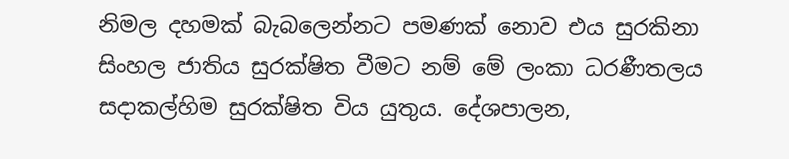නිමල දහමක් බැබලෙන්නට පමණක් නොව එය සුරකිනා සිංහල ජාතිය සුරක්ෂිත වීමට නම් මේ ලංකා ධරණීතලය සදාකල්හිම සුරක්ෂිත විය යුතුය. දේශපාලන,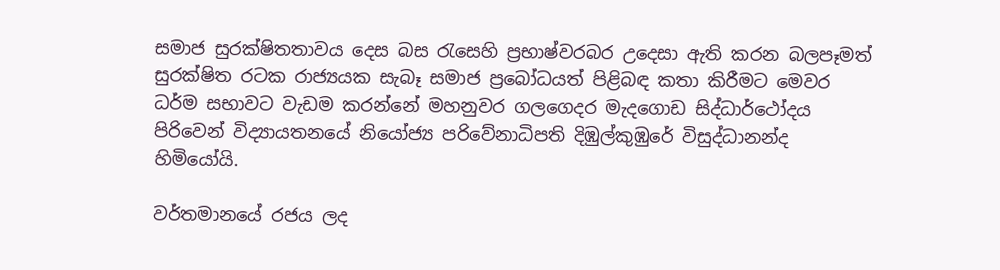සමාජ සුරක්ෂිතතාවය දෙස බස රැසෙහි ප්‍රභාෂ්වරබර උදෙසා ඇති කරන බලපෑමත් සුරක්ෂිත රටක රාජ්‍යයක සැබෑ සමාජ ප්‍රබෝධයත් පිළිබඳ කතා කිරීමට මෙවර ධර්ම සභාවට වැඩම කරන්නේ මහනුවර ගලගෙදර මැදගොඩ සිද්ධාර්ථෝදය පිරිවෙන් විද්‍යායතනයේ නියෝජ්‍ය පරිවේනාධිපති දිඹුල්කුඹුරේ විසුද්ධානන්ද හිමියෝයි.

වර්තමානයේ රජය ලද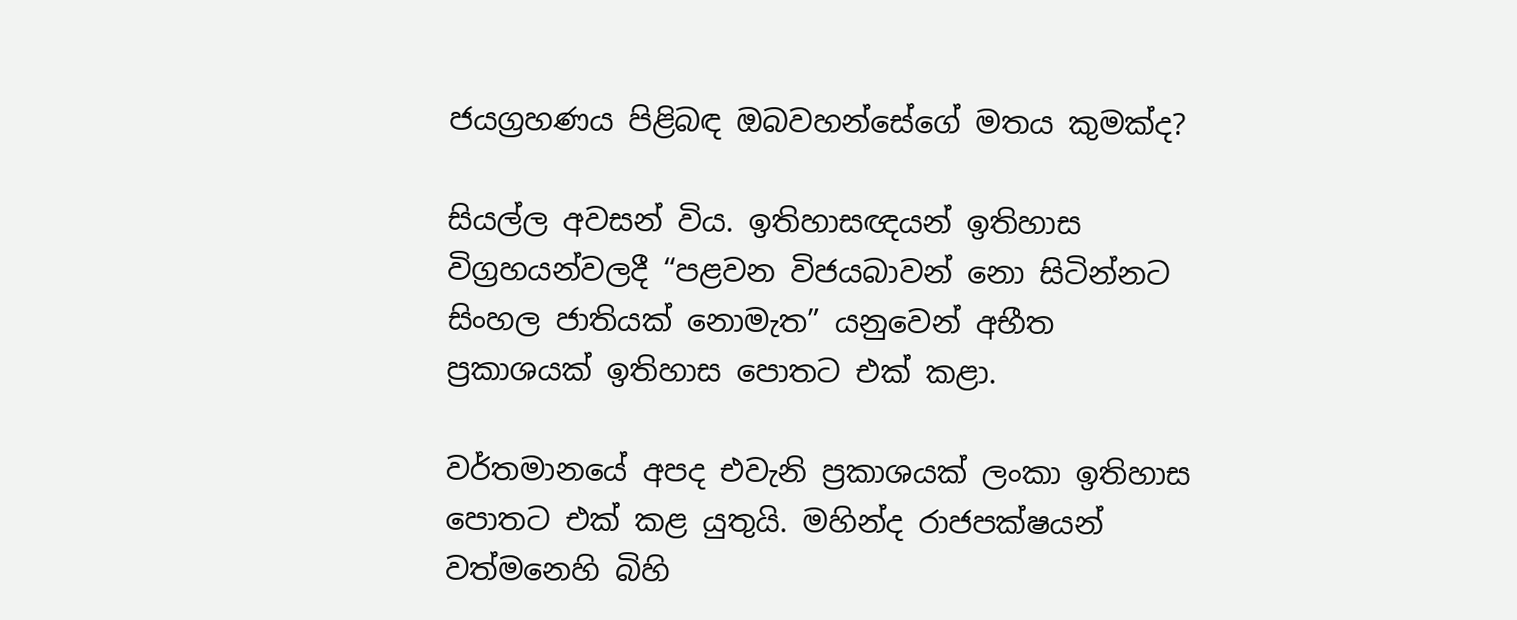ජයග්‍රහණය පිළිබඳ ඔබවහන්සේගේ මතය කුමක්ද?

සියල්ල අවසන් විය. ඉතිහාසඥයන් ඉතිහාස විග්‍රහයන්වලදී “පළවන විජයබාවන් නො සිටින්නට සිංහල ජාතියක් නොමැත” යනුවෙන් අභීත ප්‍රකාශයක් ඉතිහාස පොතට එක් කළා.

වර්තමානයේ අපද එවැනි ප්‍රකාශයක් ලංකා ඉතිහාස පොතට එක් කළ යුතුයි. මහින්ද රාජපක්ෂයන් වත්මනෙහි බිහි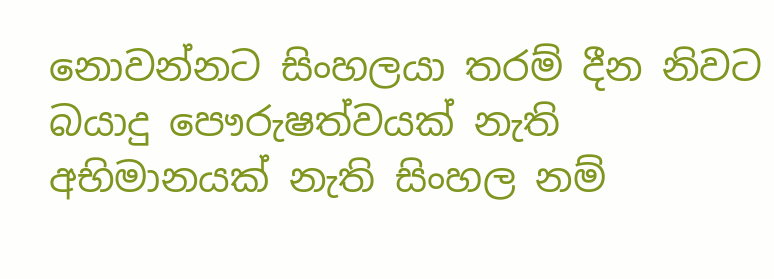නොවන්නට සිංහලයා තරම් දීන නිවට බයාදු පෞරුෂත්වයක් නැති අභිමානයක් නැති සිංහල නම්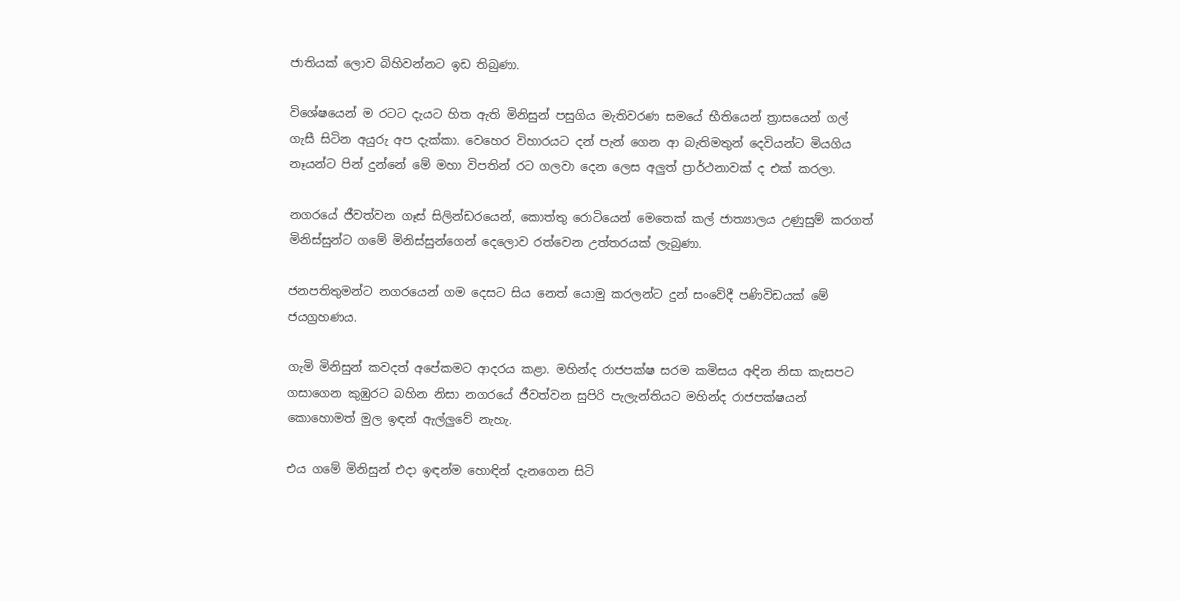ජාතියක් ලොව බිහිවන්නට ඉඩ තිබුණා.

විශේෂයෙන් ම රටට දැයට හිත ඇති මිනිසුන් පසුගිය මැතිවරණ සමයේ භීතියෙන් ත්‍රාසයෙන් ගල් ගැසී සිටින අයුරු අප දැක්කා. වෙහෙර විහාරයට දන් පැන් ගෙන ආ බැතිමතුන් දෙවියන්ට මියගිය නෑයන්ට පින් දුන්නේ මේ මහා විපතින් රට ගලවා දෙන ලෙස අලුත් ප්‍රාර්ථනාවක් ද එක් කරලා.

නගරයේ ජීවත්වන ගෑස් සිලින්ඩරයෙන්, කොත්තු රොටියෙන් මෙතෙක් කල් ජාත්‍යාලය උණුසුම් කරගත් මිනිස්සුන්ට ගමේ මිනිස්සුන්ගෙන් දෙලොව රත්වෙන උත්තරයක් ලැබුණා.

ජනපතිතුමන්ට නගරයෙන් ගම දෙසට සිය නෙත් යොමු කරලන්ට දුන් සංවේදී පණිවිඩයක් මේ ජයග්‍රහණය.

ගැමි මිනිසුන් කවදත් අපේකමට ආදරය කළා. මහින්ද රාජපක්ෂ සරම කමිසය අඳින නිසා කැසපට ගසාගෙන කුඹුරට බහින නිසා නගරයේ ජීවත්වන සුපිරි පැලැන්තියට මහින්ද රාජපක්ෂයන් කොහොමත් මුල ඉඳන් ඇල්ලුවේ නැහැ.

එය ගමේ මිනිසුන් එදා ඉඳන්ම හොඳින් දැනගෙන සිටි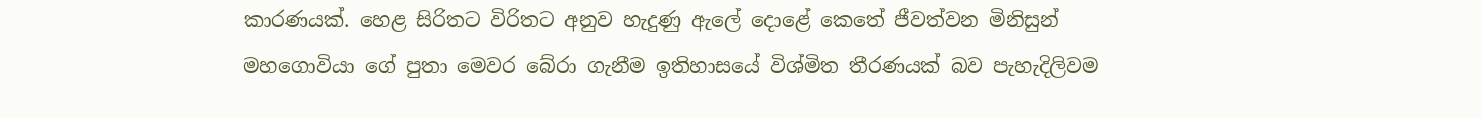කාරණයක්. හෙළ සිරිතට විරිතට අනුව හැදුණු ඇලේ දොළේ කෙතේ ජීවත්වන මිනිසුන් මහගොවියා ගේ පුතා මෙවර බේරා ගැනීම ඉතිහාසයේ විශ්මිත තීරණයක් බව පැහැදිලිවම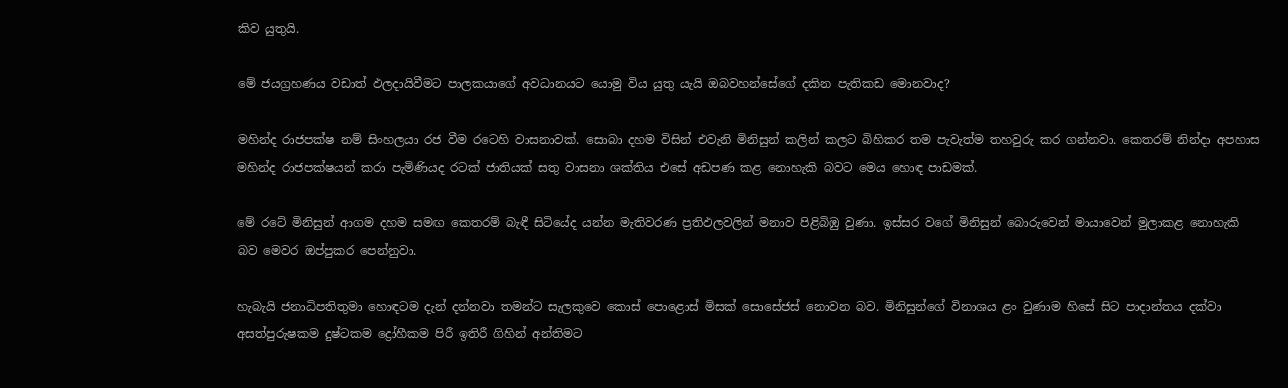කිව යුතුයි.

මේ ජයග්‍රහණය වඩාත් ඵලදායිවීමට පාලකයාගේ අවධානයට යොමු විය යුතු යැයි ඔබවහන්සේගේ දකින පැතිකඩ මොනවාද?

මහින්ද රාජපක්ෂ නම් සිංහලයා රජ වීම රටෙහි වාසනාවක්. සොබා දහම විසින් එවැනි මිනිසුන් කලින් කලට බිහිකර තම පැවැත්ම තහවුරු කර ගන්නවා. කෙතරම් නින්දා අපහාස මහින්ද රාජපක්ෂයන් කරා පැමිණියද රටක් ජාතියක් සතු වාසනා ශක්තිය එසේ අඩපණ කළ නොහැකි බවට මෙය හොඳ පාඩමක්.

මේ රටේ මිනිසුන් ආගම දහම සමඟ කෙතරම් බැඳී සිටියේද යන්න මැතිවරණ ප්‍රතිඵලවලින් මනාව පිළිබිඹු වුණා. ඉස්සර වගේ මිනිසුන් බොරුවෙන් මායාවෙන් මුලාකළ නොහැකි බව මෙවර ඔප්පුකර පෙන්නුවා.

හැබැයි ජනාධිපතිතුමා හොඳටම දැන් දන්නවා තමන්ට සැලකුවෙ කොස් පොළොස් මිසක් සොසේජස් නොවන බව. මිනිසුන්ගේ විනාශය ළං වුණාම හිසේ සිට පාදාන්තය දක්වා අසත්පුරුෂකම දුෂ්ටකම ද්‍රෝහීකම පිරී ඉතිරී ගිහින් අන්තිමට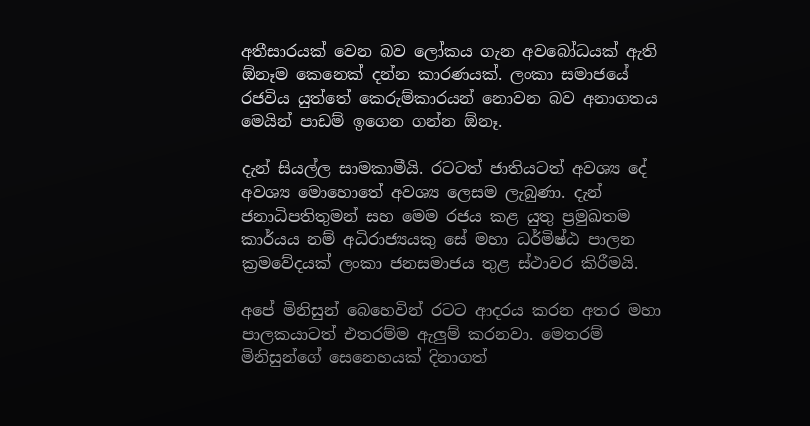අතීසාරයක් වෙන බව ලෝකය ගැන අවබෝධයක් ඇති ඕනෑම කෙනෙක් දන්න කාරණයක්. ලංකා සමාජයේ රජවිය යුත්තේ කෙරුම්කාරයන් නොවන බව අනාගතය මෙයින් පාඩම් ඉගෙන ගන්න ඕනෑ.

දැන් සියල්ල සාමකාමීයි. රටටත් ජාතියටත් අවශ්‍ය දේ අවශ්‍ය මොහොතේ අවශ්‍ය ලෙසම ලැබුණා. දැන් ජනාධිපතිතුමන් සහ මෙම රජය කළ යුතු ප්‍රමුඛතම කාර්යය නම් අධිරාජ්‍යයකු සේ මහා ධර්මිෂ්ඨ පාලන ක්‍රමවේදයක් ලංකා ජනසමාජය තුළ ස්ථාවර කිරීමයි.

අපේ මිනිසුන් බෙහෙවින් රටට ආදරය කරන අතර මහා පාලකයාටත් එතරම්ම ඇලුම් කරනවා. මෙතරම් මිනිසුන්ගේ සෙනෙහයක් දිනාගත්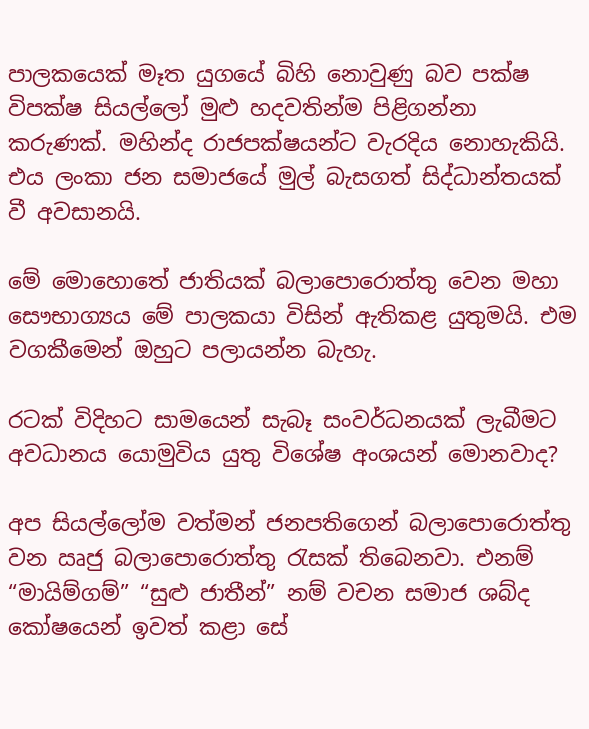පාලකයෙක් මෑත යුගයේ බිහි නොවුණු බව පක්ෂ විපක්ෂ සියල්ලෝ මුළු හදවතින්ම පිළිගන්නා කරුණක්. මහින්ද රාජපක්ෂයන්ට වැරදිය නොහැකියි. එය ලංකා ජන සමාජයේ මුල් බැසගත් සිද්ධාන්තයක් වී අවසානයි.

මේ මොහොතේ ජාතියක් බලාපොරොත්තු වෙන මහා සෞභාග්‍යය මේ පාලකයා විසින් ඇතිකළ යුතුමයි. එම වගකීමෙන් ඔහුට පලායන්න බැහැ.

රටක් විදිහට සාමයෙන් සැබෑ සංවර්ධනයක් ලැබීමට අවධානය යොමුවිය යුතු විශේෂ අංශයන් මොනවාද?

අප සියල්ලෝම වත්මන් ජනපතිගෙන් බලාපොරොත්තු වන ඍජු බලාපොරොත්තු රැසක් තිබෙනවා. එනම් “මායිම්ගම්” “සුළු ජාතීන්” නම් වචන සමාජ ශබ්ද කෝෂයෙන් ඉවත් කළා සේ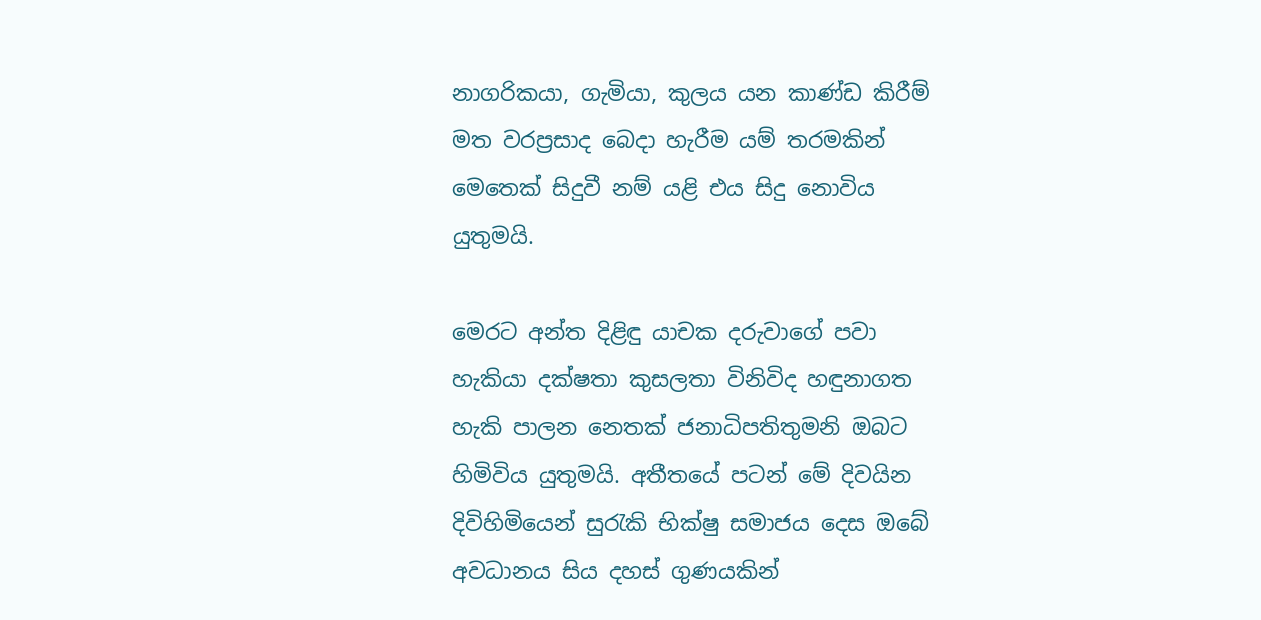නාගරිකයා, ගැමියා, කුලය යන කාණ්ඩ කිරීම් මත වරප්‍රසාද බෙදා හැරීම යම් තරමකින් මෙතෙක් සිදුවී නම් යළි එය සිදු නොවිය යුතුමයි.

මෙරට අන්ත දිළිඳු යාචක දරුවාගේ පවා හැකියා දක්ෂතා කුසලතා විනිවිද හඳුනාගත හැකි පාලන නෙතක් ජනාධිපතිතුමනි ඔබට හිමිවිය යුතුමයි. අතීතයේ පටන් මේ දිවයින දිවිහිමියෙන් සුරැකි භික්ෂු සමාජය දෙස ඔබේ අවධානය සිය දහස් ගුණයකින්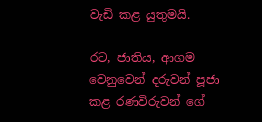වැඩි කළ යුතුමයි.

රට, ජාතිය, ආගම වෙනුවෙන් දරුවන් පූජා කළ රණවිරුවන් ගේ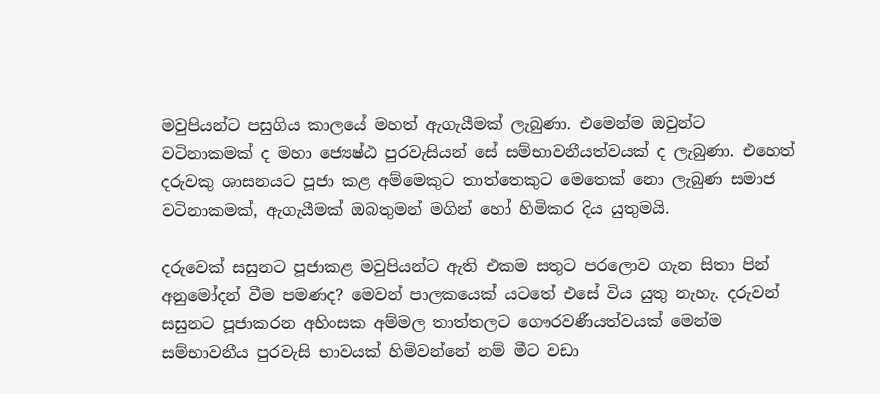මවුපියන්ට පසුගිය කාලයේ මහත් ඇගැයීමක් ලැබුණා. එමෙන්ම ඔවුන්ට වටිනාකමක් ද මහා ජ්‍යෙෂ්ඨ පුරවැසියන් සේ සම්භාවනීයත්වයක් ද ලැබුණා. එහෙත් දරුවකු ශාසනයට පූජා කළ අම්මෙකුට තාත්තෙකුට මෙතෙක් නො ලැබුණ සමාජ වටිනාකමක්, ඇගැයීමක් ඔබතුමන් මගින් හෝ හිමිකර දිය යුතුමයි.

දරුවෙක් සසුනට පූජාකළ මවුපියන්ට ඇති එකම සතුට පරලොව ගැන සිතා පින් අනුමෝදන් වීම පමණද? මෙවන් පාලකයෙක් යටතේ එසේ විය යුතු නැහැ. දරුවන් සසුනට පූජාකරන අහිංසක අම්මල තාත්තලට ගෞරවණීයත්වයක් මෙන්ම සම්භාවනීය පුරවැසි භාවයක් හිමිවන්නේ නම් මීට වඩා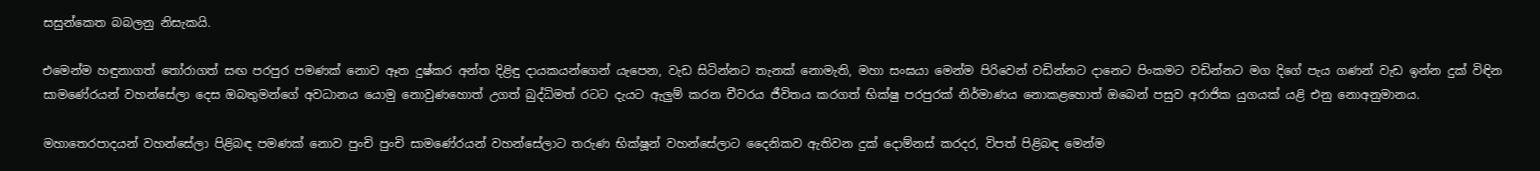සසුන්කෙත බබලනු නිසැකයි.

එමෙන්ම හඳුනාගත් තෝරාගත් සඟ පරපුර පමණක් නොව ඈත දුෂ්කර අන්ත දිළිඳු දායකයන්ගෙන් යැපෙන, වැඩ සිටින්නට තැනක් නොමැති, මහා සංඝයා මෙන්ම පිරිවෙන් වඩින්නට දානෙට පිංකමට වඩින්නට මග දිගේ පැය ගණන් වැඩ ඉන්න දුක් විඳින සාමණේරයන් වහන්සේලා දෙස ඔබතුමන්ගේ අවධානය යොමු නොවුණහොත් උගත් බුද්ධිමත් රටට දැයට ඇලුම් කරන චීවරය ජීවිතය කරගත් භික්ෂු පරපුරක් නිර්මාණය නොකළහොත් ඔබෙන් පසුව අරාජික යුගයක් යළි එනු නොඅනුමානය.

මහාතෙරපාදයන් වහන්සේලා පිළිබඳ පමණක් නොව පුංචි පුංචි සාමණේරයන් වහන්සේලාට තරුණ භික්ෂූන් වහන්සේලාට දෛනිකව ඇතිවන දුක් දොම්නස් කරදර, විපත් පිළිබඳ මෙන්ම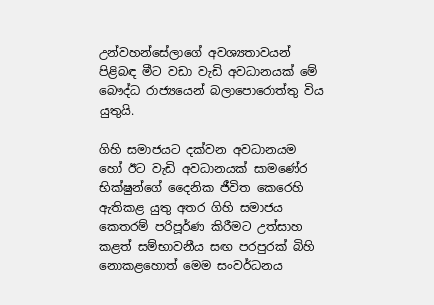උන්වහන්සේලාගේ අවශ්‍යතාවයන් පිළිබඳ මීට වඩා වැඩි අවධානයක් මේ බෞද්ධ රාජ්‍යයෙන් බලාපොරොත්තු විය යුතුයි.

ගිහි සමාජයට දක්වන අවධානයම හෝ ඊට වැඩි අවධානයක් සාමණේර භික්ෂුන්ගේ දෛනික ජීවිත කෙරෙහි ඇතිකළ යුතු අතර ගිහි සමාජය කෙතරම් පරිපූර්ණ කිරීමට උත්සාහ කළත් සම්භාවනීය සඟ පරපුරක් බිහි නොකළහොත් මෙම සංවර්ධනය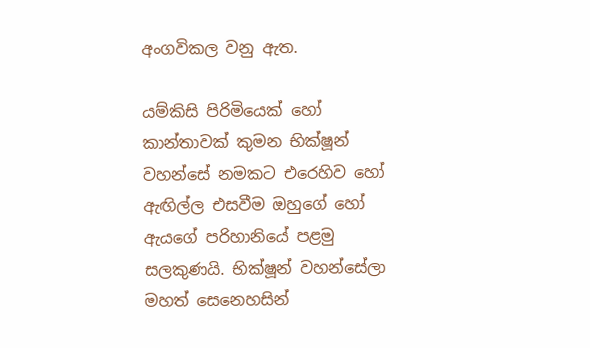අංගවිකල වනු ඇත.

යම්කිසි පිරිමියෙක් හෝ කාන්තාවක් කුමන භික්ෂූන් වහන්සේ නමකට එරෙහිව හෝ ඇඟිල්ල එසවීම ඔහුගේ හෝ ඇයගේ පරිහානියේ පළමු සලකුණයි. භික්ෂූන් වහන්සේලා මහත් සෙනෙහසින්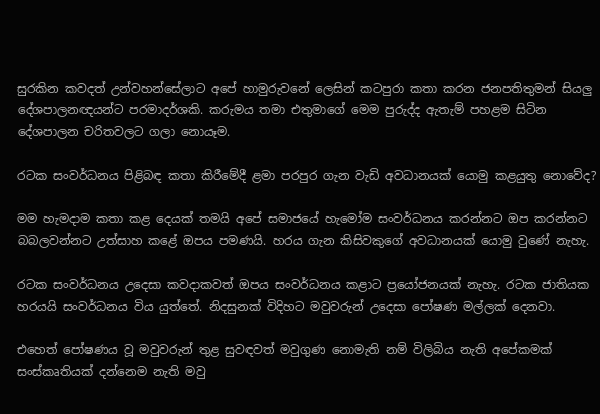සුරකින කවදත් උන්වහන්සේලාට අපේ හාමුරුවනේ ලෙසින් කටපුරා කතා කරන ජනපතිතුමන් සියලු දේශපාලනඥයන්ට පරමාදර්ශකි. කරුමය තමා එතුමාගේ මෙම පුරුද්ද ඇතැම් පහළම සිටින දේශපාලන චරිතවලට ගලා නොයෑම.

රටක සංවර්ධනය පිළිබඳ කතා කිරීමේදී ළමා පරපුර ගැන වැඩි අවධානයක් යොමු කළයුතු නොවේද?

මම හැමදාම කතා කළ දෙයක් තමයි අපේ සමාජයේ හැමෝම සංවර්ධනය කරන්නට ඔප කරන්නට බබලවන්නට උත්සාහ කළේ ඔපය පමණයි. හරය ගැන කිසිවකුගේ අවධානයක් යොමු වුණේ නැහැ.

රටක සංවර්ධනය උදෙසා කවදාකවත් ඔපය සංවර්ධනය කළාට ප්‍රයෝජනයක් නැහැ. රටක ජාතියක හරයයි සංවර්ධනය විය යුත්තේ. නිදසුනක් විදිහට මවුවරුන් උදෙසා පෝෂණ මල්ලක් දෙනවා.

එහෙත් පෝෂණය වූ මවුවරුන් තුළ සුවඳවත් මවුගුණ නොමැති නම් විලිබිය නැති අපේකමක් සංස්කෘතියක් දන්නෙම නැති මවු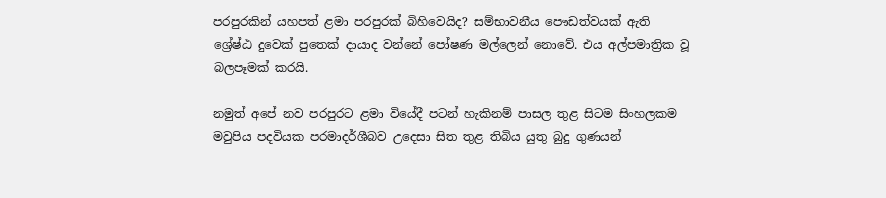පරපුරකින් යහපත් ළමා පරපුරක් බිහිවෙයිද? සම්භාවනීය පෞඩත්වයක් ඇති ශ්‍රේෂ්ඨ දුවෙක් පුතෙක් දායාද වන්නේ පෝෂණ මල්ලෙන් නොවේ. එය අල්පමාත්‍රික වූ බලපෑමක් කරයි.

නමුත් අපේ නව පරපුරට ළමා වියේදී පටන් හැකිනම් පාසල තුළ සිටම සිංහලකම මවුපිය පදවියක පරමාදර්ශීබව උදෙසා සිත තුළ තිබිය යුතු බුදු ගුණයන්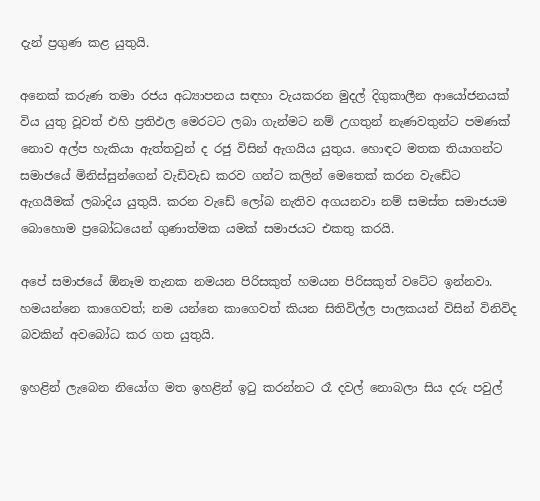දැන් ප්‍රගුණ කළ යුතුයි.

අනෙක් කරුණ තමා රජය අධ්‍යාපනය සඳහා වැයකරන මුදල් දිගුකාලීන ආයෝජනයක් විය යුතු වූවත් එහි ප්‍රතිඵල මෙරටට ලබා ගැන්මට නම් උගතුන් නැණවතුන්ට පමණක් නොව අල්ප හැකියා ඇත්තවුන් ද රජු විසින් ඇගයිය යුතුය. හොඳට මතක තියාගන්ට සමාජයේ මිනිස්සුන්ගෙන් වැඩිවැඩ කරව ගන්ට කලින් මෙතෙක් කරන වැඩේට ඇගයීමක් ලබාදිය යුතුයි. කරන වැඩේ ලෝබ නැතිව අගයනවා නම් සමස්ත සමාජයම බොහොම ප්‍රබෝධයෙන් ගුණාත්මක යමක් සමාජයට එකතු කරයි.

අපේ සමාජයේ ඕනෑම තැනක නමයන පිරිසකුත් හමයන පිරිසකුත් වටේට ඉන්නවා. හමයන්නෙ කාගෙවත්; නම යන්නෙ කාගෙවත් කියන සිතිවිල්ල පාලකයන් විසින් විනිවිද බවකින් අවබෝධ කර ගත යුතුයි.

ඉහළින් ලැබෙන නියෝග මත ඉහළින් ඉටු කරන්නට රෑ දවල් නොබලා සිය දරු පවුල්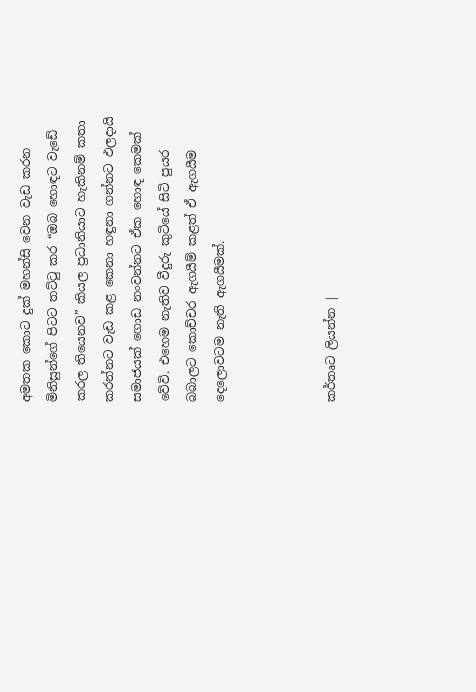අමතක කොට දුක් මහන්සි වෙන වැඩ කරන මිනිසුන්ගේ පිටට තට්ටු කර “ඔබ හොඳට වැඩේ කරල තියෙනව” කියල ප්‍රධානියාට හැකිනම් කතා කරන්නට වැඩ කළ කෙනා හඳුනා ගන්නට ඵලදායි සමාජයක් ගොඩ නංවන්නට ඒක හොඳ කෙමක් වේවි. එහෙම නැතිව වීදුරු කුටියේ සිටි පුයර බබාලට කොච්චර ඇගයීම් කළත් ඒ ඇගයීම දෙලොවටම නැති ඇගයීමක්.



කර්තෘට ලියන්න |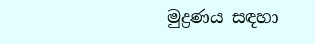මුද්‍රණය සඳහා